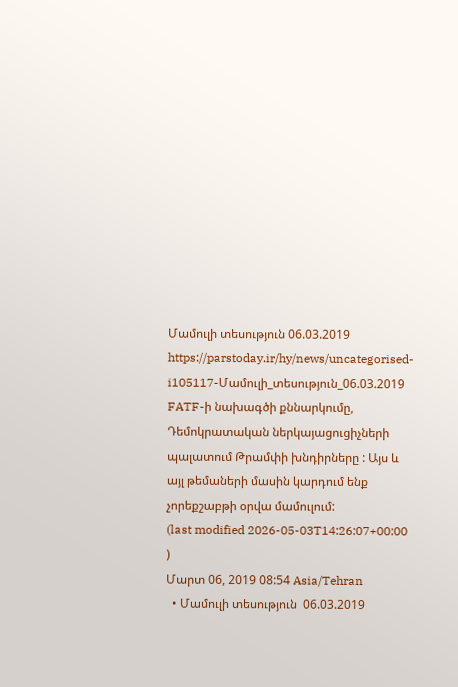Մամուլի տեսություն 06.03.2019
https://parstoday.ir/hy/news/uncategorised-i105117-Մամուլի_տեսություն_06.03.2019
FATF-ի նախագծի քննարկումը, Դեմոկրատական ներկայացուցիչների պալատում Թրամփի խնդիրները : Այս և այլ թեմաների մասին կարդում ենք չորեքշաբթի օրվա մամուլում:
(last modified 2026-05-03T14:26:07+00:00 )
Մարտ 06, 2019 08:54 Asia/Tehran
  • Մամուլի տեսություն  06.03.2019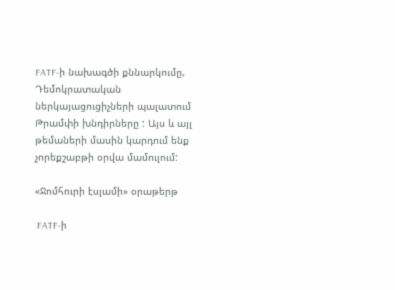FATF-ի նախագծի քննարկումը, Դեմոկրատական ներկայացուցիչների պալատում Թրամփի խնդիրները : Այս և այլ թեմաների մասին կարդում ենք չորեքշաբթի օրվա մամուլում:

«Ջոմհուրի էսլամի» օրաթերթ

 FATF-ի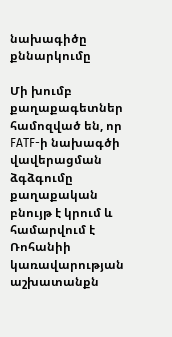նախագիծը քննարկումը

Մի խումբ քաղաքագետներ համոզված են, որ FATF-ի նախագծի վավերացման ձգձգումը քաղաքական բնույթ է կրում և համարվում է Ռոհանիի կառավարության աշխատանքն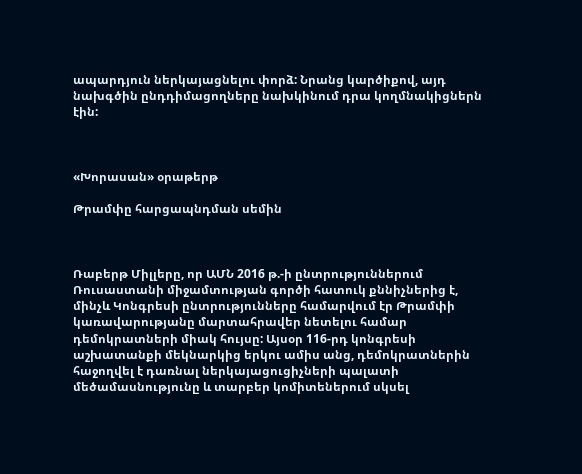ապարդյուն ներկայացնելու փորձ: Նրանց կարծիքով, այդ նախգծին ընդդիմացողները նախկինում դրա կողմնակիցներն էին:



«Խորասան» օրաթերթ

Թրամփը հարցապնդման սեմին



Ռաբերթ Միլլերը, որ ԱՄՆ 2016 թ.-ի ընտրություններում Ռուսաստանի միջամտության գործի հատուկ քննիչներից է, մինչև Կոնգրեսի ընտրությունները համարվում էր Թրամփի կառավարությանը մարտահրավեր նետելու համար դեմոկրատների միակ հույսը: Այսօր 116-րդ կոնգրեսի աշխատանքի մեկնարկից երկու ամիս անց, դեմոկրատներին հաջողվել է դառնալ ներկայացուցիչների պալատի մեծամասնությունը և տարբեր կոմիտեներում սկսել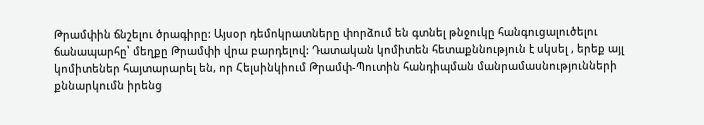Թրամփին ճնշելու ծրագիրը: Այսօր դեմոկրատները փորձում են գտնել թնջուկը հանգուցալուծելու ճանապարհը՝ մեղքը Թրամփի վրա բարդելով: Դատական կոմիտեն հետաքննություն է սկսել , երեք այլ կոմիտեներ հայտարարել են, որ Հելսինկիում Թրամփ-Պուտին հանդիպման մանրամասնությունների քննարկումն իրենց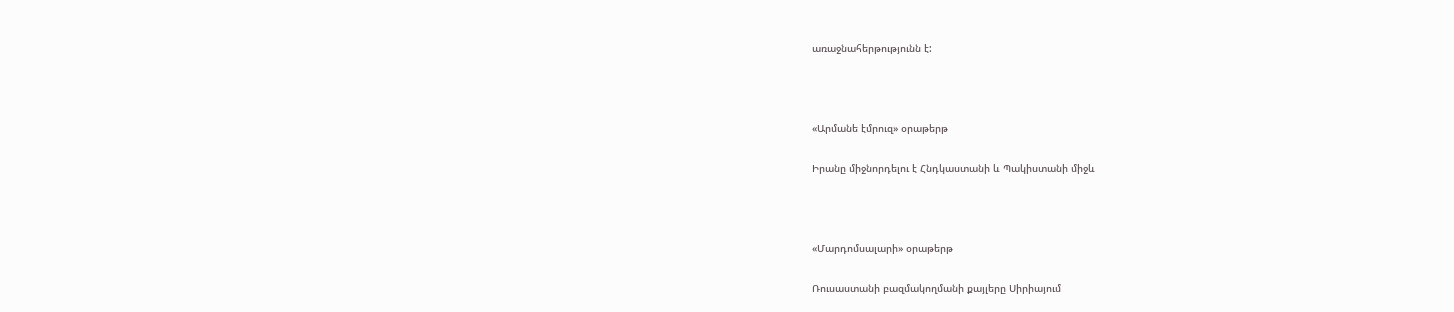առաջնահերթությունն է:



«Արմանե էմրուզ» օրաթերթ

Իրանը միջնորդելու է Հնդկաստանի և Պակիստանի միջև



«Մարդոմսալարի» օրաթերթ

Ռուսաստանի բազմակողմանի քայլերը Սիրիայում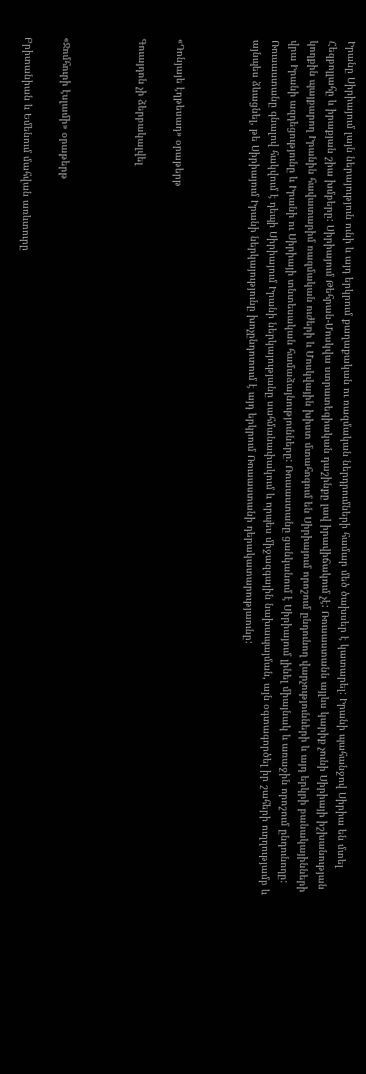Իրանը Սիրիայում լայն ներայություն ունի և այդ երկրում քաղաքական ու ռազմական ներդրումների համար մեծ ծախսեր է կատարել: Իրանի պահանջով Սիրիա են մտել Հեզբոլլահը և իրաքյան շիա խմբերը: Սիրիայում Թեհրան-Մոսկվա ստրատեգիական դաշինքը լավ իրավիճակում չէ: Ռուսաստանն այլևս կարիք չունի Սիրիայի իշխանության կողքին պայքարող Իրանին հավատարիմ ռազմական ուժերի և Մոսկվային խիստ մտահոգում են Սիրիայում որոշում ընդունող վարչությունների և այդ երկրի բանակայինների վրա Իրանի ազդեցությունը և Իրանի ու Սիրիայի տնտեսական համաձայնությունները: Ռուսաստանը ցանկանում է Սիրիայում լինել միայնակ և առաջին որոշում ընդունողը: Ռուսաստանը գնալով հակվում է դեպի Սիրիայում Իրանի ներկայությանը սահմանափակում և որպես միջազգային նախապայման, այն օգտագործել իր շահերի ուղղությամբ և այնպես ձևացնել, թե Սիրիայում Իրանի ներկայությունը խոչընդոտում է այդ երկրում Ռուսաստանի դերակատարությաունը:



«Դոնյայե էղթեսադ» օրաթերթ

Գուայդոն չի ձերբակալվել



«Ջոմհուրի էսլամի» օրաթերթ

Բրիտանիան և Եմենում մահվան առևտուրը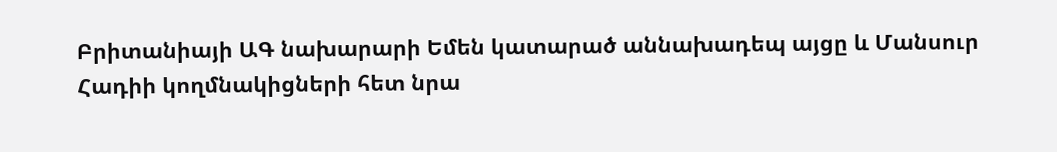Բրիտանիայի ԱԳ նախարարի Եմեն կատարած աննախադեպ այցը և Մանսուր Հադիի կողմնակիցների հետ նրա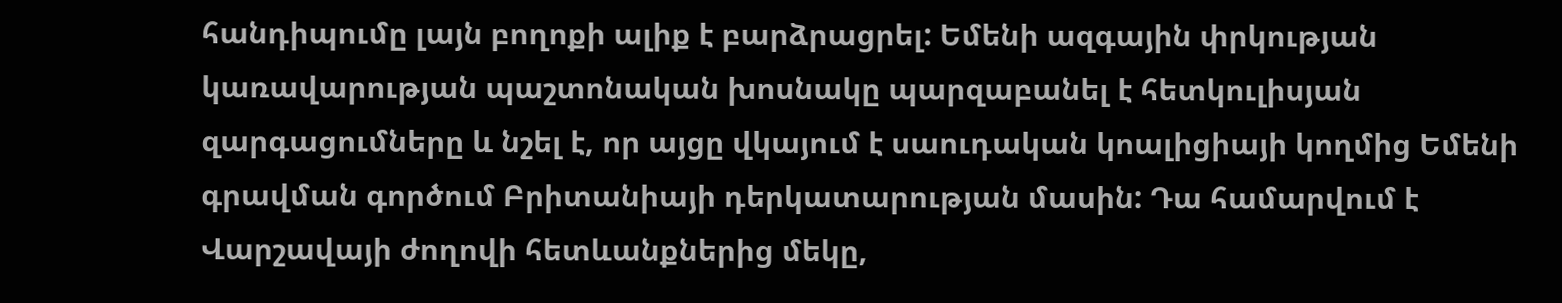հանդիպումը լայն բողոքի ալիք է բարձրացրել: Եմենի ազգային փրկության կառավարության պաշտոնական խոսնակը պարզաբանել է հետկուլիսյան զարգացումները և նշել է, որ այցը վկայում է սաուդական կոալիցիայի կողմից Եմենի գրավման գործում Բրիտանիայի դերկատարության մասին: Դա համարվում է Վարշավայի ժողովի հետևանքներից մեկը,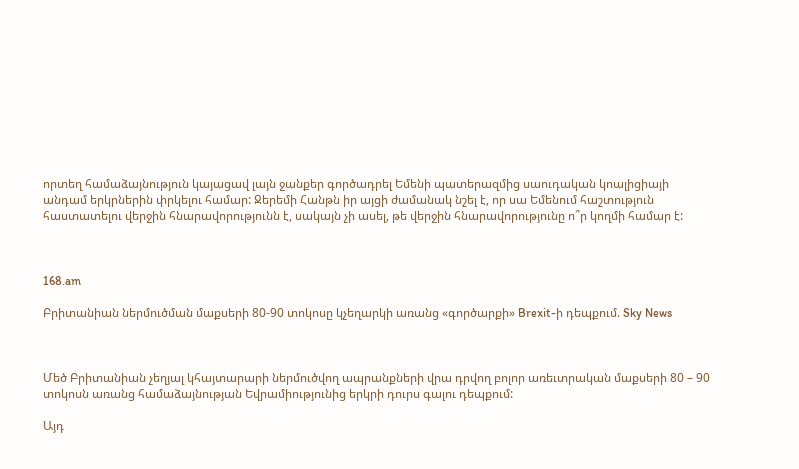որտեղ համաձայնություն կայացավ լայն ջանքեր գործադրել Եմենի պատերազմից սաուդական կոալիցիայի անդամ երկրներին փրկելու համար: Ջերեմի Հանթն իր այցի ժամանակ նշել է, որ սա Եմենում հաշտություն հաստատելու վերջին հնարավորությունն է, սակայն չի ասել, թե վերջին հնարավորությունը ո՞ր կողմի համար է:



168.am

Բրիտանիան ներմուծման մաքսերի 80-90 տոկոսը կչեղարկի առանց «գործարքի» Brexit-ի դեպքում. Sky News



Մեծ Բրիտանիան չեղյալ կհայտարարի ներմուծվող ապրանքների վրա դրվող բոլոր առեւտրական մաքսերի 80 – 90 տոկոսն առանց համաձայնության Եվրամիությունից երկրի դուրս գալու դեպքում:

Այդ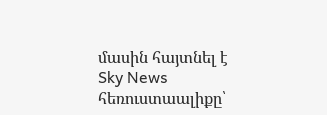մասին հայտնել է Sky News հեռուստաալիքը՝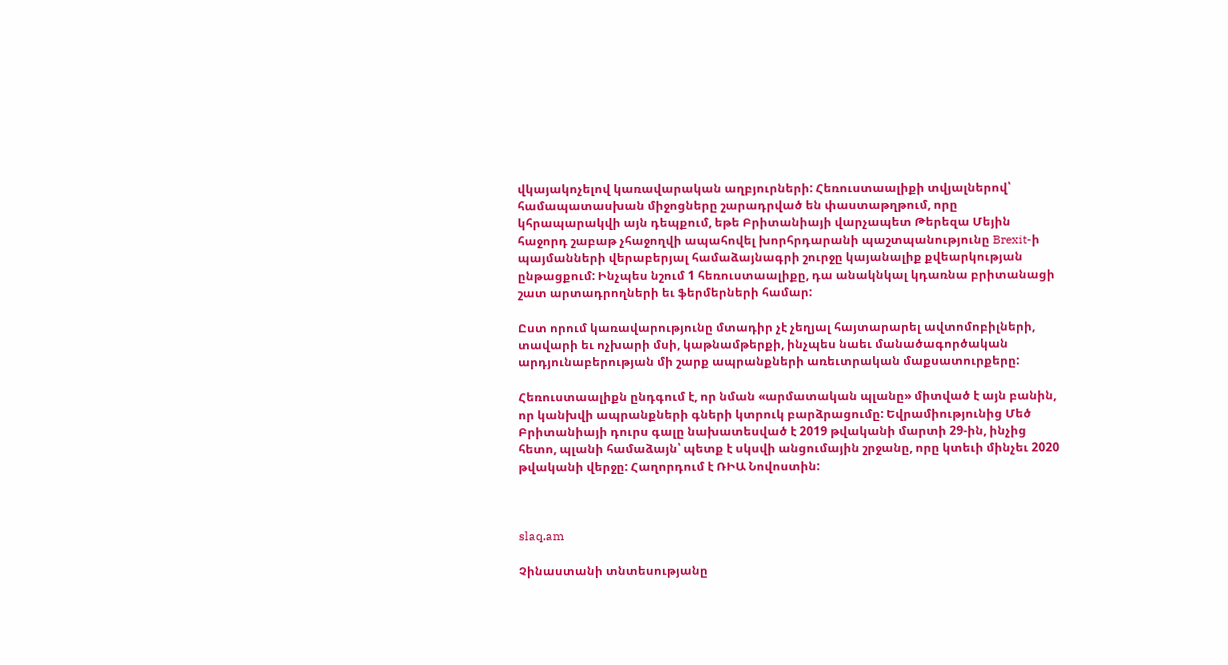վկայակոչելով կառավարական աղբյուրների: Հեռուստաալիքի տվյալներով՝ համապատասխան միջոցները շարադրված են փաստաթղթում, որը կհրապարակվի այն դեպքում, եթե Բրիտանիայի վարչապետ Թերեզա Մեյին հաջորդ շաբաթ չհաջողվի ապահովել խորհրդարանի պաշտպանությունը Brexit-ի պայմանների վերաբերյալ համաձայնագրի շուրջը կայանալիք քվեարկության ընթացքում: Ինչպես նշում 1 հեռուստաալիքը, դա անակնկալ կդառնա բրիտանացի շատ արտադրողների եւ ֆերմերների համար:

Ըստ որում կառավարությունը մտադիր չէ չեղյալ հայտարարել ավտոմոբիլների, տավարի եւ ոչխարի մսի, կաթնամթերքի, ինչպես նաեւ մանածագործական արդյունաբերության մի շարք ապրանքների առեւտրական մաքսատուրքերը:

Հեռուստաալիքն ընդգում է, որ նման «արմատական պլանը» միտված է այն բանին, որ կանխվի ապրանքների գների կտրուկ բարձրացումը: Եվրամիությունից Մեծ Բրիտանիայի դուրս գալը նախատեսված է 2019 թվականի մարտի 29-ին, ինչից հետո, պլանի համաձայն՝ պետք է սկսվի անցումային շրջանը, որը կտեւի մինչեւ 2020 թվականի վերջը: Հաղորդում է ՌԻԱ Նովոստին:



slaq.am

Չինաստանի տնտեսությանը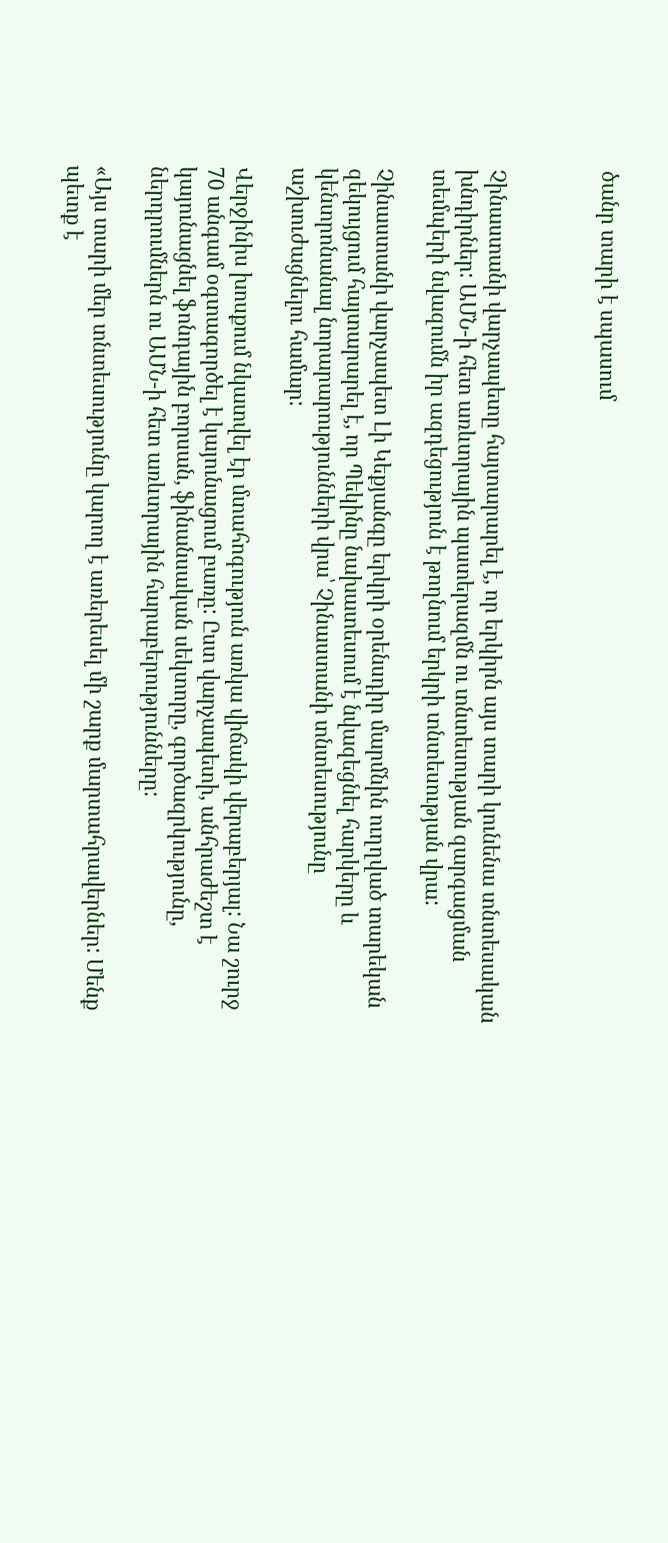ծանր տարի է սպասում



Չինաստանի վարչապետը հայտարարել է, որ երկիրն այս տարի կունենա տնտեսական խնդիրներ: ԱՄՆ-ի հետ առևտրային պատերազմն ու տնտեսության զարգացման տեմպերի նվազումն իր ազդեցություն է թողնում երկրի տնտեսության վրա:

Չինաստանի վարչապետ Լի Կեքյանգը երկրի օրենսդիր մարմնին ուղղված տարեկան զեկույցում հայտարարել է, որ Պեկինը նախատեսում է նվազեցնել հարկերը և կենտրոնանալ նորարարությունների վրա՝ Չինաստանի տնտեսությունը աշխուժացնելու համար:

Վերջինիս խոսքում նկատվել էր մտահոգություն առկա վիճակի վերաբերյալ: Նա շուրջ 70 անգամ օգտագործել է կայունացում բառը: Ըստ վարչապետի, անհրաժեշտ է կայունացնել ֆոնդային բորսան, ֆինանսական սեկտորը, գործազրկությունը, ներդրումներն ու ԱՄՆ-ի հետ առևտրային հարաբերությունները:

«Այս տարի մեր տնտեսությունը կարող է առերեսել մի շարք մարտահրավերներ: Մենք պետք է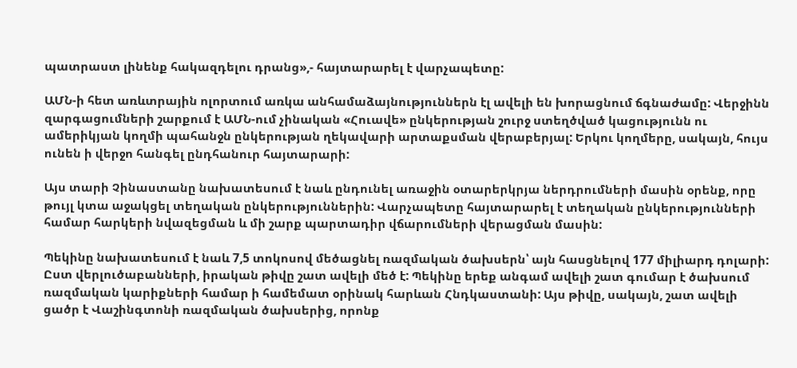պատրաստ լինենք հակազդելու դրանց»,- հայտարարել է վարչապետը:

ԱՄՆ-ի հետ առևտրային ոլորտում առկա անհամաձայնություններն էլ ավելի են խորացնում ճգնաժամը: Վերջինն զարգացումների շարքում է ԱՄՆ-ում չինական «Հուավե» ընկերության շուրջ ստեղծված կացությունն ու ամերիկյան կողմի պահանջն ընկերության ղեկավարի արտաքսման վերաբերյալ: Երկու կողմերը, սակայն, հույս ունեն ի վերջո հանգել ընդհանուր հայտարարի:

Այս տարի Չինաստանը նախատեսում է նաև ընդունել առաջին օտարերկրյա ներդրումների մասին օրենք, որը թույլ կտա աջակցել տեղական ընկերություններին: Վարչապետը հայտարարել է տեղական ընկերությունների համար հարկերի նվազեցման և մի շարք պարտադիր վճարումների վերացման մասին:

Պեկինը նախատեսում է նաև 7,5 տոկոսով մեծացնել ռազմական ծախսերն՝ այն հասցնելով 177 միլիարդ դոլարի: Ըստ վերլուծաբանների, իրական թիվը շատ ավելի մեծ է: Պեկինը երեք անգամ ավելի շատ գումար է ծախսում ռազմական կարիքների համար ի համեմատ օրինակ հարևան Հնդկաստանի: Այս թիվը, սակայն, շատ ավելի ցածր է Վաշինգտոնի ռազմական ծախսերից, որոնք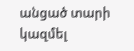անցած տարի կազմել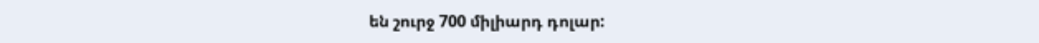են շուրջ 700 միլիարդ դոլար: